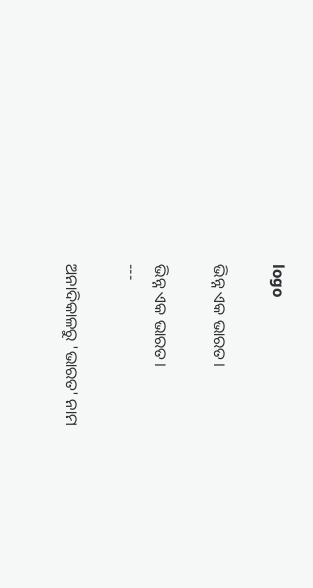logo

ଭିନ୍ନ ଏକ ଭାରତ।

ଭିନ୍ନ ଏକ ଭାରତ।
---

ଅନାଦିକାଳରୁ 'ଭାରତ' ନାମ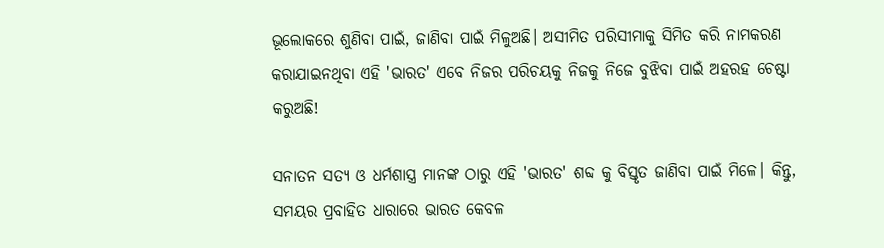ଭୂଲୋକରେ ଶୁଣିବା ପାଇଁ, ଜାଣିବା ପାଇଁ ମିଳୁଅଛି। ଅସୀମିତ ପରିସୀମାକୁ ସିମିତ କରି ନାମକରଣ କରାଯାଇନଥିବା ଏହି 'ଭାରତ' ଏବେ ନିଜର ପରିଚୟକୁ ନିଜକୁ ନିଜେ ବୁଝିବା ପାଇଁ ଅହରହ ଚେଷ୍ଟା କରୁଅଛି!

ସନାତନ ସତ୍ଯ ଓ ଧର୍ମଶାସ୍ତ୍ର ମାନଙ୍କ ଠାରୁ ଏହି 'ଭାରତ' ଶବ୍ଦ କୁ ବିସ୍ତୃତ ଜାଣିବା ପାଇଁ ମିଳେ। କିନ୍ତୁ, ସମୟର ପ୍ରବାହିତ ଧାରାରେ ଭାରତ କେବଳ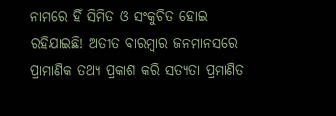ନାମରେ ହିଁ ସିମିତ ଓ ସଂକୁଚିତ ହୋଇ ରହିଯାଇଛି! ଅତୀତ ବାରମ୍ବାର ଜନମାନସରେ ପ୍ରାମାଣିକ ତଥ୍ଯ ପ୍ରକାଶ କରି ସତ୍ଯତା ପ୍ରମାଣିତ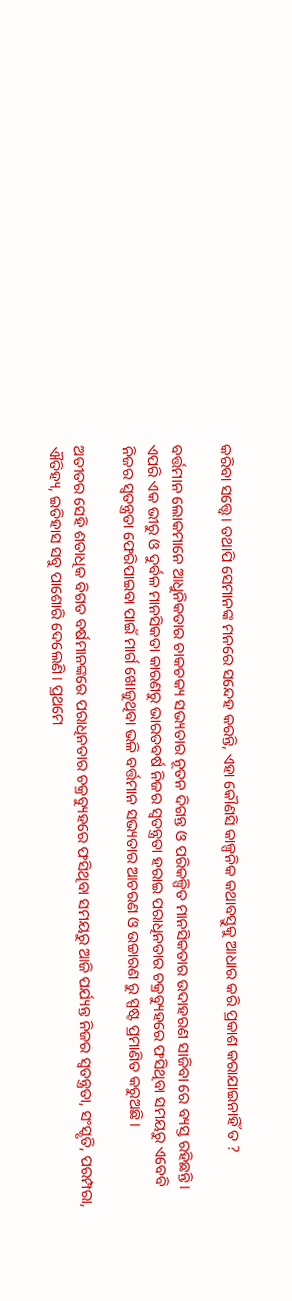କରିବା ସତ୍ତ୍ବେ। ତଥାପି ସେମାନଙ୍କ ମନରେ ସନ୍ଦେହ କରନ୍ତି, ଏହା କୌଣସି କାଳ୍ପନିକ କଥାବସ୍ତୁକୁ ଆଧାର କରି ପ୍ରକାଶ କରାଯାଇନାହିଁ ତ ?

ବର୍ତ୍ତମାନ ଲୋକମାନେ ଆଧୁନିକତାର ଚାକଚକ୍ୟ ସଭ୍ୟତାର ନୂତନ ଦିଗନ୍ତ ଓ ପରିକଳ୍ପିତ ମାନସିକତାର ଉଦାହରଣ ସାଜିବା ରେ ବ୍ୟସ୍ତ ରହିଛନ୍ତି। ଏପରି ଏକ ଭୀରୁ ଓ ଦୁର୍ବଳ ମାନସିକତା କାରଣରୁ ଭାରତବର୍ଷ ନିଜର ସ୍ବତନ୍ତ୍ରତା ହରାଇ ପରାଧିନତାର ଚକ୍ରବ୍ୟୁହରେ ଫସିଥିବା ସମୟରୁ ଏବେବି ନିଜର ସ୍ବତନ୍ତ୍ରତା ଫେରିପାଇବା ପାଇଁ ମାର୍ଗ ଖୋଜୁଥିବା ଭଳି ବର୍ତ୍ତମାନ ସଭ୍ୟତାର ଆଚରଣ ଓ ଉଚ୍ଚାରଣ ରୁ ସ୍ପଷ୍ଟ ପ୍ରମାଣିତ କରୁଅଛି।

ଅତୀତର ସେହି ଶତାଧିକ ବିଗତ ବର୍ଷମାନଙ୍କରେ ପରାଧିନତାର ଚକ୍ରବ୍ୟୁହରେ ଫସିଥିବା ସମୟରୁ ଆଜି ପର୍ଯ୍ୟନ୍ତ ନିଜର ସ୍ବତନ୍ତ୍ରତା, ସଂସ୍କୃତି, ପରମ୍ପରା, ଐତିହ୍ୟ, ଇତିହାସ ସବୁ ପାଶୋରି ଦେଲେଣି। ପ୍ରଥମେ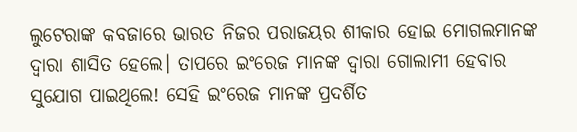ଲୁଟେରାଙ୍କ କବଜାରେ ଭାରତ ନିଜର ପରାଜୟର ଶୀକାର ହୋଇ ମୋଗଲମାନଙ୍କ ଦ୍ବାରା ଶାସିତ ହେଲେ। ତାପରେ ଇଂରେଜ ମାନଙ୍କ ଦ୍ବାରା ଗୋଲାମୀ ହେବାର ସୁଯୋଗ ପାଇଥିଲେ! ସେହି ଇଂରେଜ ମାନଙ୍କ ପ୍ରଦର୍ଶିତ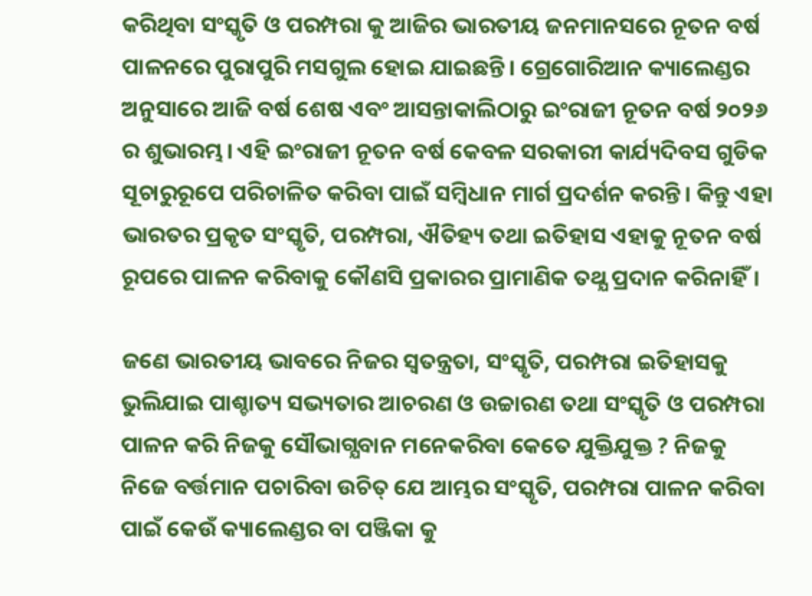କରିଥିବା ସଂସ୍କୃତି ଓ ପରମ୍ପରା କୁ ଆଜିର ଭାରତୀୟ ଜନମାନସରେ ନୂତନ ବର୍ଷ ପାଳନରେ ପୁରାପୁରି ମସଗୁଲ ହୋଇ ଯାଇଛନ୍ତି। ଗ୍ରେଗୋରିଆନ କ୍ୟାଲେଣ୍ଡର ଅନୁସାରେ ଆଜି ବର୍ଷ ଶେଷ ଏବଂ ଆସନ୍ତାକାଲିଠାରୁ ଇଂରାଜୀ ନୂତନ ବର୍ଷ ୨୦୨୬ ର ଶୁଭାରମ୍ଭ। ଏହି ଇଂରାଜୀ ନୂତନ ବର୍ଷ କେବଳ ସରକାରୀ କାର୍ଯ୍ୟଦିବସ ଗୁଡିକ ସୂଚାରୁରୂପେ ପରିଚାଳିତ କରିବା ପାଇଁ ସମ୍ବିଧାନ ମାର୍ଗ ପ୍ରଦର୍ଶନ କରନ୍ତି। କିନ୍ତୁ ଏହା ଭାରତର ପ୍ରକୃତ ସଂସ୍କୃତି, ପରମ୍ପରା, ଐତିହ୍ୟ ତଥା ଇତିହାସ ଏହାକୁ ନୂତନ ବର୍ଷ ରୂପରେ ପାଳନ କରିବାକୁ କୌଣସି ପ୍ରକାରର ପ୍ରାମାଣିକ ତଥ୍ଯ ପ୍ରଦାନ କରିନାହିଁ।

ଜଣେ ଭାରତୀୟ ଭାବରେ ନିଜର ସ୍ବତନ୍ତ୍ରତା, ସଂସ୍କୃତି, ପରମ୍ପରା ଇତିହାସକୁ ଭୁଲିଯାଇ ପାଶ୍ଚାତ୍ୟ ସଭ୍ୟତାର ଆଚରଣ ଓ ଉଚ୍ଚାରଣ ତଥା ସଂସ୍କୃତି ଓ ପରମ୍ପରା ପାଳନ କରି ନିଜକୁ ସୌଭାଗ୍ଯବାନ ମନେକରିବା କେତେ ଯୁକ୍ତିଯୁକ୍ତ ? ନିଜକୁ ନିଜେ ବର୍ତ୍ତମାନ ପଚାରିବା ଉଚିତ୍ ଯେ ଆମ୍ଭର ସଂସ୍କୃତି, ପରମ୍ପରା ପାଳନ କରିବା ପାଇଁ କେଉଁ କ୍ୟାଲେଣ୍ଡର ବା ପଞ୍ଜିକା କୁ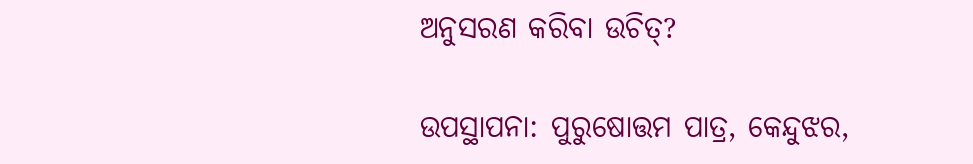ଅନୁସରଣ କରିବା ଉଚିତ୍?

ଉପସ୍ଥାପନା: ପୁରୁଷୋତ୍ତମ ପାତ୍ର, କେନ୍ଦୁଝର,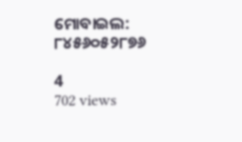ମୋବାଇଲ: ୮୪୫୬୦୫୨୮୭୬

4
702 views